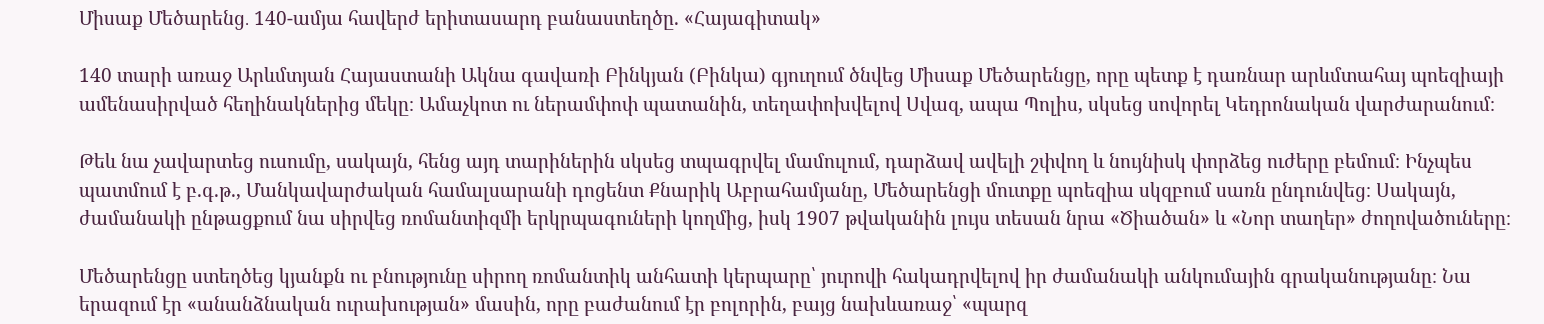Միսաք Մեծարենց․ 140-ամյա հավերժ երիտասարդ բանաստեղծը. «Հայագիտակ»

140 տարի առաջ Արևմտյան Հայաստանի Ակնա գավառի Բինկյան (Բինկա) գյուղում ծնվեց Միսաք Մեծարենցը, որը պետք է դառնար արևմտահայ պոեզիայի ամենասիրված հեղինակներից մեկը։ Ամաչկոտ ու ներամփոփ պատանին, տեղափոխվելով Սվազ, ապա Պոլիս, սկսեց սովորել Կեդրոնական վարժարանում։

Թեև նա չավարտեց ուսումը, սակայն, հենց այդ տարիներին սկսեց տպագրվել մամուլում, դարձավ ավելի շփվող և նույնիսկ փորձեց ուժերը բեմում։ Ինչպես պատմում է բ.գ.թ., Մանկավարժական համալսարանի դոցենտ Քնարիկ Աբրահամյանը, Մեծարենցի մուտքը պոեզիա սկզբում սառն ընդունվեց։ Սակայն, ժամանակի ընթացքում նա սիրվեց ռոմանտիզմի երկրպագուների կողմից, իսկ 1907 թվականին լույս տեսան նրա «Ծիածան» և «Նոր տաղեր» ժողովածուները։

Մեծարենցը ստեղծեց կյանքն ու բնությունը սիրող ռոմանտիկ անհատի կերպարը՝ յուրովի հակադրվելով իր ժամանակի անկումային գրականությանը։ Նա երազում էր «անանձնական ուրախության» մասին, որը բաժանում էր բոլորին, բայց նախևառաջ՝ «պարզ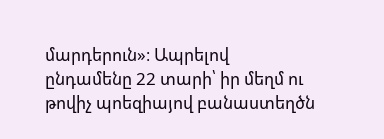մարդերուն»։ Ապրելով ընդամենը 22 տարի՝ իր մեղմ ու թովիչ պոեզիայով բանաստեղծն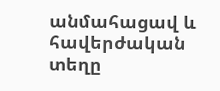անմահացավ և հավերժական տեղը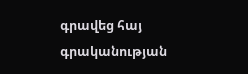գրավեց հայ գրականության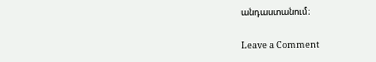անդաստանում։

Leave a Comment